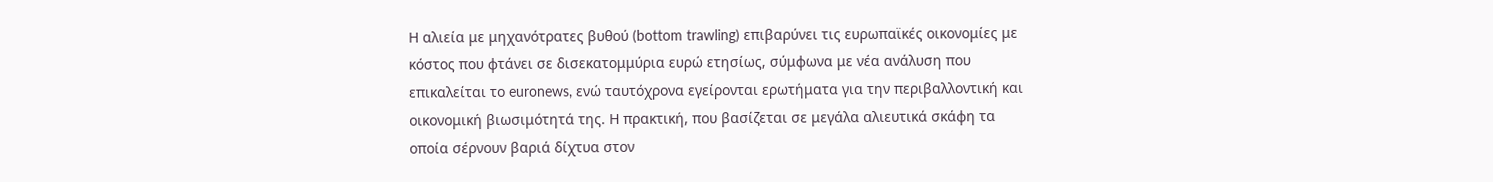Η αλιεία με μηχανότρατες βυθού (bottom trawling) επιβαρύνει τις ευρωπαϊκές οικονομίες με κόστος που φτάνει σε δισεκατομμύρια ευρώ ετησίως, σύμφωνα με νέα ανάλυση που επικαλείται το euronews, ενώ ταυτόχρονα εγείρονται ερωτήματα για την περιβαλλοντική και οικονομική βιωσιμότητά της. Η πρακτική, που βασίζεται σε μεγάλα αλιευτικά σκάφη τα οποία σέρνουν βαριά δίχτυα στον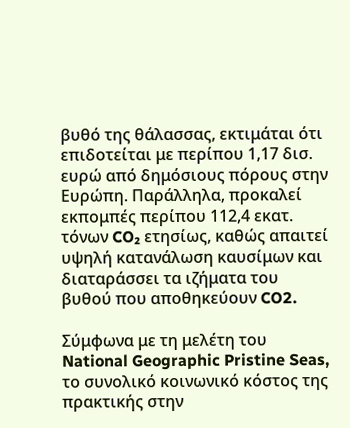βυθό της θάλασσας, εκτιμάται ότι επιδοτείται με περίπου 1,17 δισ. ευρώ από δημόσιους πόρους στην Ευρώπη. Παράλληλα, προκαλεί εκπομπές περίπου 112,4 εκατ. τόνων CO₂ ετησίως, καθώς απαιτεί υψηλή κατανάλωση καυσίμων και διαταράσσει τα ιζήματα του βυθού που αποθηκεύουν CO2.

Σύμφωνα με τη μελέτη του National Geographic Pristine Seas, το συνολικό κοινωνικό κόστος της πρακτικής στην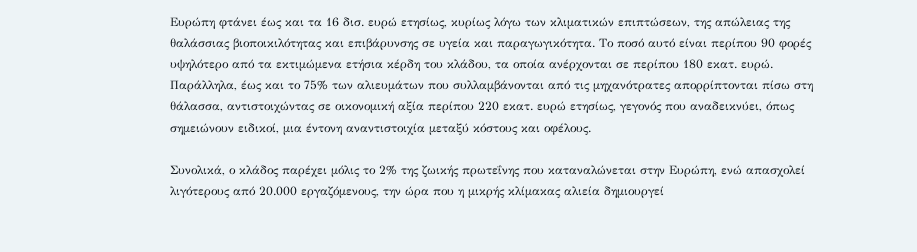Ευρώπη φτάνει έως και τα 16 δισ. ευρώ ετησίως, κυρίως λόγω των κλιματικών επιπτώσεων, της απώλειας της θαλάσσιας βιοποικιλότητας και επιβάρυνσης σε υγεία και παραγωγικότητα. Το ποσό αυτό είναι περίπου 90 φορές υψηλότερο από τα εκτιμώμενα ετήσια κέρδη του κλάδου, τα οποία ανέρχονται σε περίπου 180 εκατ. ευρώ. Παράλληλα, έως και το 75% των αλιευμάτων που συλλαμβάνονται από τις μηχανότρατες απορρίπτονται πίσω στη θάλασσα, αντιστοιχώντας σε οικονομική αξία περίπου 220 εκατ. ευρώ ετησίως, γεγονός που αναδεικνύει, όπως σημειώνουν ειδικοί, μια έντονη αναντιστοιχία μεταξύ κόστους και οφέλους.

Συνολικά, ο κλάδος παρέχει μόλις το 2% της ζωικής πρωτεΐνης που καταναλώνεται στην Ευρώπη, ενώ απασχολεί λιγότερους από 20.000 εργαζόμενους, την ώρα που η μικρής κλίμακας αλιεία δημιουργεί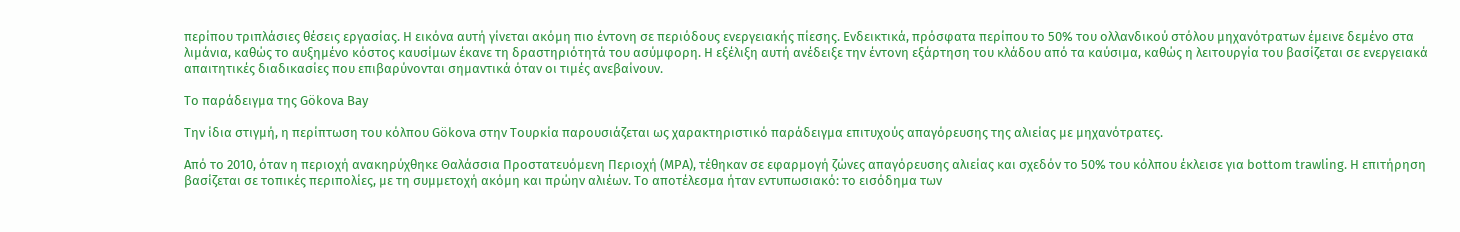περίπου τριπλάσιες θέσεις εργασίας. Η εικόνα αυτή γίνεται ακόμη πιο έντονη σε περιόδους ενεργειακής πίεσης. Ενδεικτικά, πρόσφατα περίπου το 50% του ολλανδικού στόλου μηχανότρατων έμεινε δεμένο στα λιμάνια, καθώς το αυξημένο κόστος καυσίμων έκανε τη δραστηριότητά του ασύμφορη. Η εξέλιξη αυτή ανέδειξε την έντονη εξάρτηση του κλάδου από τα καύσιμα, καθώς η λειτουργία του βασίζεται σε ενεργειακά απαιτητικές διαδικασίες που επιβαρύνονται σημαντικά όταν οι τιμές ανεβαίνουν.

Το παράδειγμα της Gökova Bay

Την ίδια στιγμή, η περίπτωση του κόλπου Gökova στην Τουρκία παρουσιάζεται ως χαρακτηριστικό παράδειγμα επιτυχούς απαγόρευσης της αλιείας με μηχανότρατες.

Από το 2010, όταν η περιοχή ανακηρύχθηκε Θαλάσσια Προστατευόμενη Περιοχή (MPA), τέθηκαν σε εφαρμογή ζώνες απαγόρευσης αλιείας και σχεδόν το 50% του κόλπου έκλεισε για bottom trawling. Η επιτήρηση βασίζεται σε τοπικές περιπολίες, με τη συμμετοχή ακόμη και πρώην αλιέων. Το αποτέλεσμα ήταν εντυπωσιακό: το εισόδημα των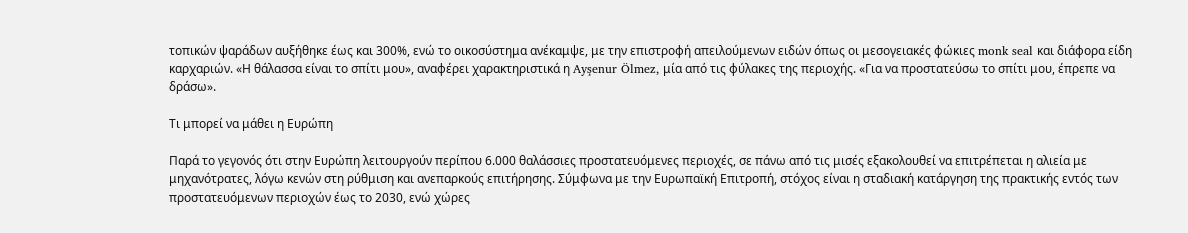τοπικών ψαράδων αυξήθηκε έως και 300%, ενώ το οικοσύστημα ανέκαμψε, με την επιστροφή απειλούμενων ειδών όπως οι μεσογειακές φώκιες monk seal και διάφορα είδη καρχαριών. «Η θάλασσα είναι το σπίτι μου», αναφέρει χαρακτηριστικά η Ayşenur Ölmez, μία από τις φύλακες της περιοχής. «Για να προστατεύσω το σπίτι μου, έπρεπε να δράσω».

Τι μπορεί να μάθει η Ευρώπη

Παρά το γεγονός ότι στην Ευρώπη λειτουργούν περίπου 6.000 θαλάσσιες προστατευόμενες περιοχές, σε πάνω από τις μισές εξακολουθεί να επιτρέπεται η αλιεία με μηχανότρατες, λόγω κενών στη ρύθμιση και ανεπαρκούς επιτήρησης. Σύμφωνα με την Ευρωπαϊκή Επιτροπή, στόχος είναι η σταδιακή κατάργηση της πρακτικής εντός των προστατευόμενων περιοχών έως το 2030, ενώ χώρες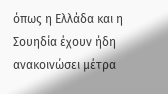όπως η Ελλάδα και η Σουηδία έχουν ήδη ανακοινώσει μέτρα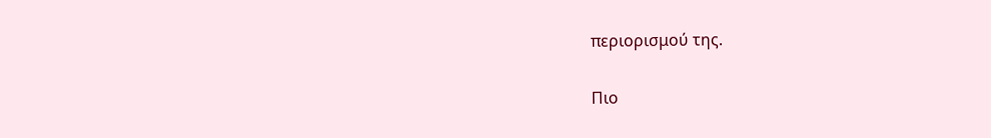περιορισμού της.

Πιο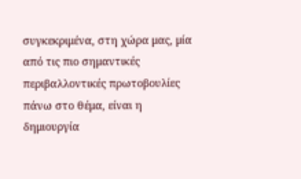συγκεκριμένα, στη χώρα μας, μία από τις πιο σημαντικές περιβαλλοντικές πρωτοβουλίες πάνω στο θέμα, είναι η δημιουργία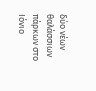δύο νέων θαλάσσιων πάρκων στο Ιόνιο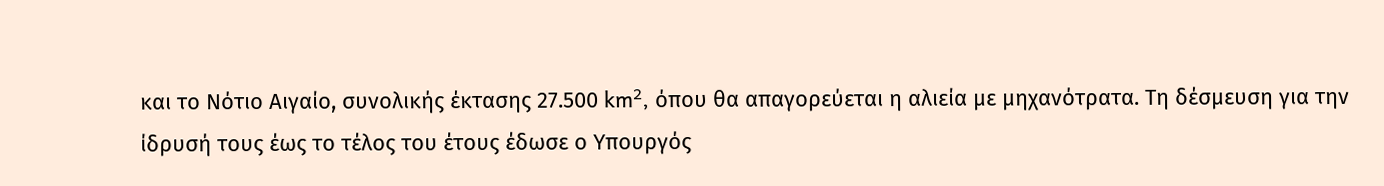και το Νότιο Αιγαίο, συνολικής έκτασης 27.500 km², όπου θα απαγορεύεται η αλιεία με μηχανότρατα. Τη δέσμευση για την ίδρυσή τους έως το τέλος του έτους έδωσε ο Υπουργός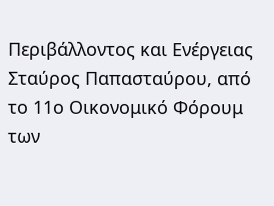Περιβάλλοντος και Ενέργειας Σταύρος Παπασταύρου, από το 11ο Οικονομικό Φόρουμ των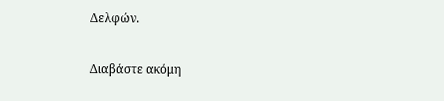Δελφών.

Διαβάστε ακόμη